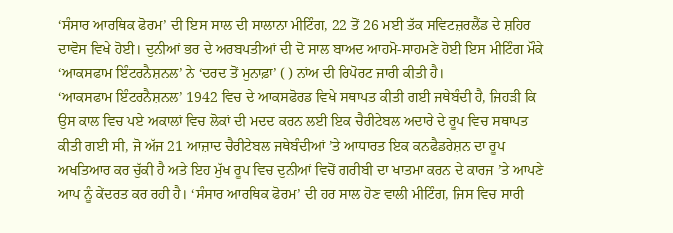‘ਸੰਸਾਰ ਆਰਥਿਕ ਫੋਰਮ’ ਦੀ ਇਸ ਸਾਲ ਦੀ ਸਾਲਾਨਾ ਮੀਟਿੰਗ, 22 ਤੋਂ 26 ਮਈ ਤੱਕ ਸਵਿਟਜ਼ਰਲੈਂਡ ਦੇ ਸ਼ਹਿਰ ਦਾਵੋਸ ਵਿਖੇ ਹੋਈ। ਦੁਨੀਆਂ ਭਰ ਦੇ ਅਰਬਪਤੀਆਂ ਦੀ ਦੋ ਸਾਲ ਬਾਅਦ ਆਹਮੋ-ਸਾਹਮਣੇ ਹੋਈ ਇਸ ਮੀਟਿੰਗ ਮੌਕੇ ‘ਆਕਸਫਾਮ ਇੰਟਰਨੈਸ਼ਨਲ’ ਨੇ ‘ਦਰਦ ਤੋਂ ਮੁਨਾਫ਼ਾ’ ( ) ਨਾਂਅ ਦੀ ਰਿਪੋਰਟ ਜਾਰੀ ਕੀਤੀ ਹੈ।
‘ਆਕਸਫਾਮ ਇੰਟਰਨੈਸ਼ਨਲ’ 1942 ਵਿਚ ਦੇ ਆਕਸਫੋਰਡ ਵਿਖੇ ਸਥਾਪਤ ਕੀਤੀ ਗਈ ਜਥੇਬੰਦੀ ਹੈ, ਜਿਹੜੀ ਕਿ ਉਸ ਕਾਲ ਵਿਚ ਪਏ ਅਕਾਲਾਂ ਵਿਚ ਲੋਕਾਂ ਦੀ ਮਦਦ ਕਰਨ ਲਈ ਇਕ ਚੈਰੀਟੇਬਲ ਅਦਾਰੇ ਦੇ ਰੂਪ ਵਿਚ ਸਥਾਪਤ ਕੀਤੀ ਗਈ ਸੀ, ਜੋ ਅੱਜ 21 ਆਜ਼ਾਦ ਚੈਰੀਟੇਬਲ ਜਥੇਬੰਦੀਆਂ ’ਤੇ ਆਧਾਰਤ ਇਕ ਕਨਫੈਡਰੇਸ਼ਨ ਦਾ ਰੂਪ ਅਖਤਿਆਰ ਕਰ ਚੁੱਕੀ ਹੈ ਅਤੇ ਇਹ ਮੁੱਖ ਰੂਪ ਵਿਚ ਦੁਨੀਆਂ ਵਿਚੋਂ ਗਰੀਬੀ ਦਾ ਖਾਤਮਾ ਕਰਨ ਦੇ ਕਾਰਜ ’ਤੇ ਆਪਣੇ ਆਪ ਨੂੰ ਕੇਂਦਰਤ ਕਰ ਰਹੀ ਹੈ। ‘ਸੰਸਾਰ ਆਰਥਿਕ ਫੋਰਮ’ ਦੀ ਹਰ ਸਾਲ ਹੋਣ ਵਾਲੀ ਮੀਟਿੰਗ, ਜਿਸ ਵਿਚ ਸਾਰੀ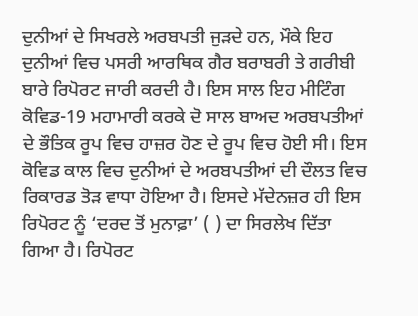ਦੁਨੀਆਂ ਦੇ ਸਿਖਰਲੇ ਅਰਬਪਤੀ ਜੁੜਦੇ ਹਨ, ਮੌਕੇ ਇਹ ਦੁਨੀਆਂ ਵਿਚ ਪਸਰੀ ਆਰਥਿਕ ਗੈਰ ਬਰਾਬਰੀ ਤੇ ਗਰੀਬੀ ਬਾਰੇ ਰਿਪੋਰਟ ਜਾਰੀ ਕਰਦੀ ਹੈ। ਇਸ ਸਾਲ ਇਹ ਮੀਟਿੰਗ ਕੋਵਿਡ-19 ਮਹਾਮਾਰੀ ਕਰਕੇ ਦੋ ਸਾਲ ਬਾਅਦ ਅਰਬਪਤੀਆਂ ਦੇ ਭੌਤਿਕ ਰੂਪ ਵਿਚ ਹਾਜ਼ਰ ਹੋਣ ਦੇ ਰੂਪ ਵਿਚ ਹੋਈ ਸੀ। ਇਸ ਕੋਵਿਡ ਕਾਲ ਵਿਚ ਦੁਨੀਆਂ ਦੇ ਅਰਬਪਤੀਆਂ ਦੀ ਦੌਲਤ ਵਿਚ ਰਿਕਾਰਡ ਤੋੜ ਵਾਧਾ ਹੋਇਆ ਹੈ। ਇਸਦੇ ਮੱਦੇਨਜ਼ਰ ਹੀ ਇਸ ਰਿਪੋਰਟ ਨੂੰ ‘ਦਰਦ ਤੋਂ ਮੁਨਾਫ਼ਾ’ ( ) ਦਾ ਸਿਰਲੇਖ ਦਿੱਤਾ ਗਿਆ ਹੈ। ਰਿਪੋਰਟ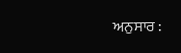ਅਨੁਸਾਰ :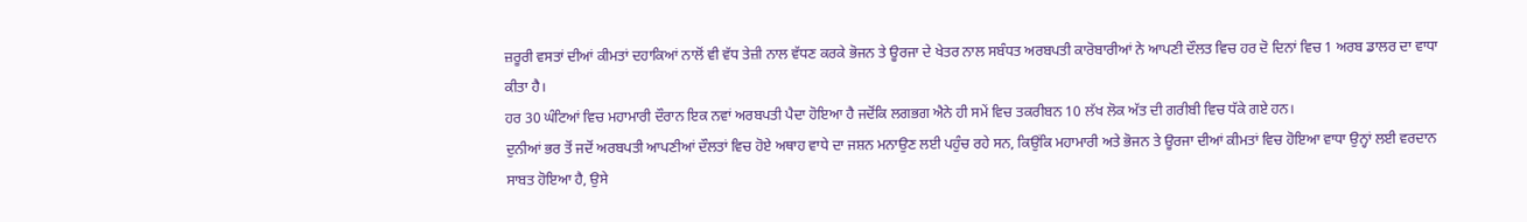ਜ਼ਰੂਰੀ ਵਸਤਾਂ ਦੀਆਂ ਕੀਮਤਾਂ ਦਹਾਕਿਆਂ ਨਾਲੋਂ ਵੀ ਵੱਧ ਤੇਜ਼ੀ ਨਾਲ ਵੱਧਣ ਕਰਕੇ ਭੋਜਨ ਤੇ ਊਰਜਾ ਦੇ ਖੇਤਰ ਨਾਲ ਸਬੰਧਤ ਅਰਬਪਤੀ ਕਾਰੋਬਾਰੀਆਂ ਨੇ ਆਪਣੀ ਦੌਲਤ ਵਿਚ ਹਰ ਦੋ ਦਿਨਾਂ ਵਿਚ 1 ਅਰਬ ਡਾਲਰ ਦਾ ਵਾਧਾ ਕੀਤਾ ਹੈ।
ਹਰ 30 ਘੰਟਿਆਂ ਵਿਚ ਮਹਾਮਾਰੀ ਦੌਰਾਨ ਇਕ ਨਵਾਂ ਅਰਬਪਤੀ ਪੈਦਾ ਹੋਇਆ ਹੈ ਜਦੋਂਕਿ ਲਗਭਗ ਐਨੇ ਹੀ ਸਮੇਂ ਵਿਚ ਤਕਰੀਬਨ 10 ਲੱਖ ਲੋਕ ਅੱਤ ਦੀ ਗਰੀਬੀ ਵਿਚ ਧੱਕੇ ਗਏ ਹਨ।
ਦੁਨੀਆਂ ਭਰ ਤੋਂ ਜਦੋਂ ਅਰਬਪਤੀ ਆਪਣੀਆਂ ਦੌਲਤਾਂ ਵਿਚ ਹੋਏ ਅਥਾਹ ਵਾਧੇ ਦਾ ਜਸ਼ਨ ਮਨਾਉਣ ਲਈ ਪਹੁੰਚ ਰਹੇ ਸਨ, ਕਿਉਂਕਿ ਮਹਾਮਾਰੀ ਅਤੇ ਭੋਜਨ ਤੇ ਊਰਜਾ ਦੀਆਂ ਕੀਮਤਾਂ ਵਿਚ ਹੋਇਆ ਵਾਧਾ ਉਨ੍ਹਾਂ ਲਈ ਵਰਦਾਨ ਸਾਬਤ ਹੋਇਆ ਹੈ, ਉਸੇ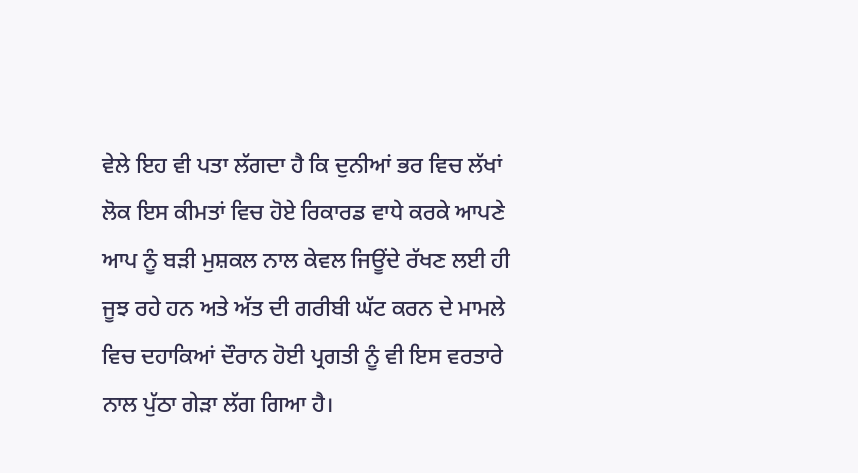ਵੇਲੇ ਇਹ ਵੀ ਪਤਾ ਲੱਗਦਾ ਹੈ ਕਿ ਦੁਨੀਆਂ ਭਰ ਵਿਚ ਲੱਖਾਂ ਲੋਕ ਇਸ ਕੀਮਤਾਂ ਵਿਚ ਹੋਏ ਰਿਕਾਰਡ ਵਾਧੇ ਕਰਕੇ ਆਪਣੇ ਆਪ ਨੂੰ ਬੜੀ ਮੁਸ਼ਕਲ ਨਾਲ ਕੇਵਲ ਜਿਊਂਦੇ ਰੱਖਣ ਲਈ ਹੀ ਜੂਝ ਰਹੇ ਹਨ ਅਤੇ ਅੱਤ ਦੀ ਗਰੀਬੀ ਘੱਟ ਕਰਨ ਦੇ ਮਾਮਲੇ ਵਿਚ ਦਹਾਕਿਆਂ ਦੌਰਾਨ ਹੋਈ ਪ੍ਰਗਤੀ ਨੂੰ ਵੀ ਇਸ ਵਰਤਾਰੇ ਨਾਲ ਪੁੱਠਾ ਗੇੜਾ ਲੱਗ ਗਿਆ ਹੈ।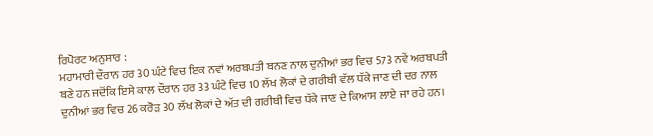ਰਿਪੋਰਟ ਅਨੁਸਾਰ :
ਮਹਾਮਾਰੀ ਦੌਰਾਨ ਹਰ 30 ਘੰਟੇ ਵਿਚ ਇਕ ਨਵਾਂ ਅਰਬਪਤੀ ਬਨਣ ਨਾਲ ਦੁਨੀਆਂ ਭਰ ਵਿਚ 573 ਨਵੇਂ ਅਰਬਪਤੀ ਬਣੇ ਹਨ ਜਦੋਂਕਿ ਇਸੇ ਕਾਲ ਦੌਰਾਨ ਹਰ 33 ਘੰਟੇ ਵਿਚ 10 ਲੱਖ ਲੋਕਾਂ ਦੇ ਗਰੀਬੀ ਵੱਲ ਧੱਕੇ ਜਾਣ ਦੀ ਦਰ ਨਾਲ ਦੁਨੀਆਂ ਭਰ ਵਿਚ 26 ਕਰੋੜ 30 ਲੱਖ ਲੋਕਾਂ ਦੇ ਅੱਤ ਦੀ ਗਰੀਬੀ ਵਿਚ ਧੱਕੇ ਜਾਣ ਦੇ ਕਿਆਸ ਲਾਏ ਜਾ ਰਹੇ ਹਨ।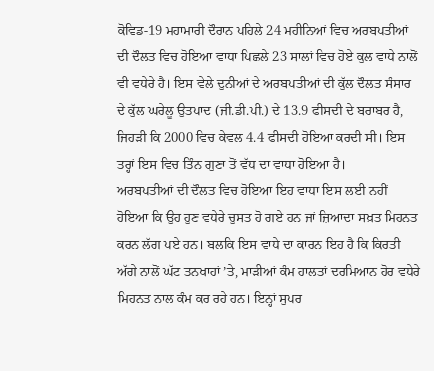ਕੋਵਿਡ-19 ਮਹਾਮਾਰੀ ਦੌਰਾਨ ਪਹਿਲੇ 24 ਮਹੀਨਿਆਂ ਵਿਚ ਅਰਬਪਤੀਆਂ ਦੀ ਦੌਲਤ ਵਿਚ ਹੋਇਆ ਵਾਧਾ ਪਿਛਲੇ 23 ਸਾਲਾਂ ਵਿਚ ਹੋਏ ਕੁਲ ਵਾਧੇ ਨਾਲੋਂ ਵੀ ਵਧੇਰੇ ਹੈ। ਇਸ ਵੇਲੇ ਦੁਨੀਆਂ ਦੇ ਅਰਬਪਤੀਆਂ ਦੀ ਕੁੱਲ ਦੌਲਤ ਸੰਸਾਰ ਦੇ ਕੁੱਲ ਘਰੇਲੂ ਉਤਪਾਦ (ਜੀ.ਡੀ.ਪੀ.) ਦੇ 13.9 ਫੀਸਦੀ ਦੇ ਬਰਾਬਰ ਹੈ, ਜਿਹੜੀ ਕਿ 2000 ਵਿਚ ਕੇਵਲ 4.4 ਫੀਸਦੀ ਹੋਇਆ ਕਰਦੀ ਸੀ। ਇਸ ਤਰ੍ਹਾਂ ਇਸ ਵਿਚ ਤਿੰਨ ਗੁਣਾ ਤੋਂ ਵੱਧ ਦਾ ਵਾਧਾ ਹੋਇਆ ਹੈ।
ਅਰਬਪਤੀਆਂ ਦੀ ਦੌਲਤ ਵਿਚ ਹੋਇਆ ਇਹ ਵਾਧਾ ਇਸ ਲਈ ਨਹੀਂ ਹੋਇਆ ਕਿ ਉਹ ਹੁਣ ਵਧੇਰੇ ਚੁਸਤ ਹੋ ਗਏ ਹਨ ਜਾਂ ਜ਼ਿਆਦਾ ਸਖ਼ਤ ਮਿਹਨਤ ਕਰਨ ਲੱਗ ਪਏ ਹਨ। ਬਲਕਿ ਇਸ ਵਾਧੇ ਦਾ ਕਾਰਨ ਇਹ ਹੈ ਕਿ ਕਿਰਤੀ ਅੱਗੇ ਨਾਲੋਂ ਘੱਟ ਤਨਖਾਹਾਂ ’ਤੇ, ਮਾੜੀਆਂ ਕੰਮ ਹਾਲਤਾਂ ਦਰਮਿਆਨ ਹੋਰ ਵਧੇਰੇ ਮਿਹਨਤ ਨਾਲ ਕੰਮ ਕਰ ਰਹੇ ਹਨ। ਇਨ੍ਹਾਂ ਸੁਪਰ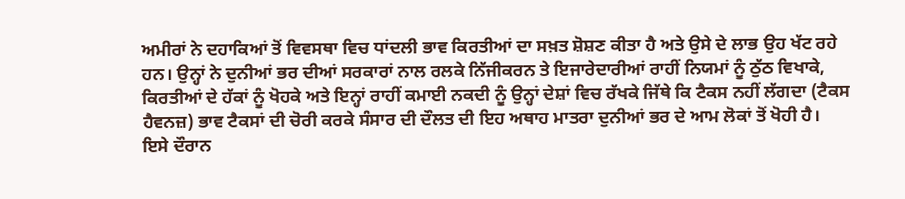ਅਮੀਰਾਂ ਨੇ ਦਹਾਕਿਆਂ ਤੋਂ ਵਿਵਸਥਾ ਵਿਚ ਧਾਂਦਲੀ ਭਾਵ ਕਿਰਤੀਆਂ ਦਾ ਸਖ਼ਤ ਸ਼ੋਸ਼ਣ ਕੀਤਾ ਹੈ ਅਤੇ ਉਸੇ ਦੇ ਲਾਭ ਉਹ ਖੱਟ ਰਹੇ ਹਨ। ਉਨ੍ਹਾਂ ਨੇ ਦੁਨੀਆਂ ਭਰ ਦੀਆਂ ਸਰਕਾਰਾਂ ਨਾਲ ਰਲਕੇ ਨਿੱਜੀਕਰਨ ਤੇ ਇਜਾਰੇਦਾਰੀਆਂ ਰਾਹੀਂ ਨਿਯਮਾਂ ਨੂੰ ਠੁੱਠ ਵਿਖਾਕੇ, ਕਿਰਤੀਆਂ ਦੇ ਹੱਕਾਂ ਨੂੰ ਖੋਹਕੇ ਅਤੇ ਇਨ੍ਹਾਂ ਰਾਹੀਂ ਕਮਾਈ ਨਕਦੀ ਨੂੰ ਉਨ੍ਹਾਂ ਦੇਸ਼ਾਂ ਵਿਚ ਰੱਖਕੇ ਜਿੱਥੇ ਕਿ ਟੈਕਸ ਨਹੀਂ ਲੱਗਦਾ (ਟੈਕਸ ਹੈਵਨਜ਼) ਭਾਵ ਟੈਕਸਾਂ ਦੀ ਚੋਰੀ ਕਰਕੇ ਸੰਸਾਰ ਦੀ ਦੌਲਤ ਦੀ ਇਹ ਅਥਾਹ ਮਾਤਰਾ ਦੁਨੀਆਂ ਭਰ ਦੇ ਆਮ ਲੋਕਾਂ ਤੋਂ ਖੋਹੀ ਹੈ।
ਇਸੇ ਦੌਰਾਨ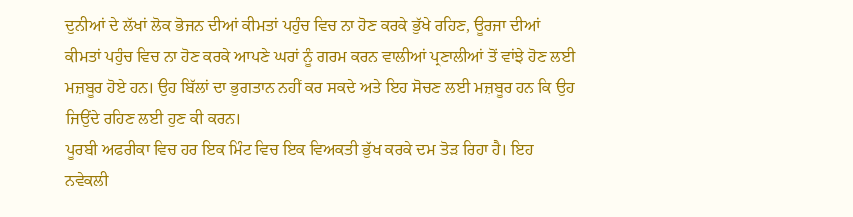ਦੁਨੀਆਂ ਦੇ ਲੱਖਾਂ ਲੋਕ ਭੋਜਨ ਦੀਆਂ ਕੀਮਤਾਂ ਪਹੁੰਚ ਵਿਚ ਨਾ ਹੋਣ ਕਰਕੇ ਭੁੱਖੇ ਰਹਿਣ, ਊਰਜਾ ਦੀਆਂ ਕੀਮਤਾਂ ਪਹੁੰਚ ਵਿਚ ਨਾ ਹੋਣ ਕਰਕੇ ਆਪਣੇ ਘਰਾਂ ਨੂੰ ਗਰਮ ਕਰਨ ਵਾਲੀਆਂ ਪ੍ਰਣਾਲੀਆਂ ਤੋਂ ਵਾਂਝੇ ਹੋਣ ਲਈ ਮਜ਼ਬੂਰ ਹੋਏ ਹਨ। ਉਹ ਬਿੱਲਾਂ ਦਾ ਭੁਗਤਾਨ ਨਹੀਂ ਕਰ ਸਕਦੇ ਅਤੇ ਇਹ ਸੋਚਣ ਲਈ ਮਜ਼ਬੂਰ ਹਨ ਕਿ ਉਹ ਜਿਉਂਦੇ ਰਹਿਣ ਲਈ ਹੁਣ ਕੀ ਕਰਨ।
ਪੂਰਬੀ ਅਫਰੀਕਾ ਵਿਚ ਹਰ ਇਕ ਮਿੰਟ ਵਿਚ ਇਕ ਵਿਅਕਤੀ ਭੁੱਖ ਕਰਕੇ ਦਮ ਤੋੜ ਰਿਹਾ ਹੈ। ਇਹ ਨਵੇਕਲੀ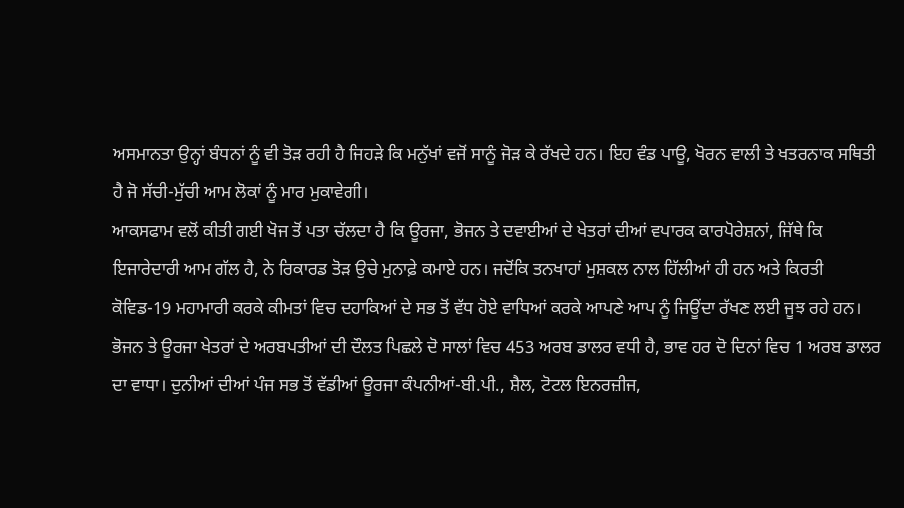ਅਸਮਾਨਤਾ ਉਨ੍ਹਾਂ ਬੰਧਨਾਂ ਨੂੰ ਵੀ ਤੋੜ ਰਹੀ ਹੈ ਜਿਹੜੇ ਕਿ ਮਨੁੱਖਾਂ ਵਜੋਂ ਸਾਨੂੰ ਜੋੜ ਕੇ ਰੱਖਦੇ ਹਨ। ਇਹ ਵੰਡ ਪਾਊ, ਖੋਰਨ ਵਾਲੀ ਤੇ ਖਤਰਨਾਕ ਸਥਿਤੀ ਹੈ ਜੋ ਸੱਚੀ-ਮੁੱਚੀ ਆਮ ਲੋਕਾਂ ਨੂੰ ਮਾਰ ਮੁਕਾਵੇਗੀ।
ਆਕਸਫਾਮ ਵਲੋਂ ਕੀਤੀ ਗਈ ਖੋਜ ਤੋਂ ਪਤਾ ਚੱਲਦਾ ਹੈ ਕਿ ਊਰਜਾ, ਭੋਜਨ ਤੇ ਦਵਾਈਆਂ ਦੇ ਖੇਤਰਾਂ ਦੀਆਂ ਵਪਾਰਕ ਕਾਰਪੋਰੇਸ਼ਨਾਂ, ਜਿੱਥੇ ਕਿ ਇਜਾਰੇਦਾਰੀ ਆਮ ਗੱਲ ਹੈ, ਨੇ ਰਿਕਾਰਡ ਤੋੜ ਉਚੇ ਮੁਨਾਫ਼ੇ ਕਮਾਏ ਹਨ। ਜਦੋਂਕਿ ਤਨਖਾਹਾਂ ਮੁਸ਼ਕਲ ਨਾਲ ਹਿੱਲੀਆਂ ਹੀ ਹਨ ਅਤੇ ਕਿਰਤੀ ਕੋਵਿਡ-19 ਮਹਾਮਾਰੀ ਕਰਕੇ ਕੀਮਤਾਂ ਵਿਚ ਦਹਾਕਿਆਂ ਦੇ ਸਭ ਤੋਂ ਵੱਧ ਹੋਏ ਵਾਧਿਆਂ ਕਰਕੇ ਆਪਣੇ ਆਪ ਨੂੰ ਜਿਊਂਦਾ ਰੱਖਣ ਲਈ ਜੂਝ ਰਹੇ ਹਨ।
ਭੋਜਨ ਤੇ ਊਰਜਾ ਖੇਤਰਾਂ ਦੇ ਅਰਬਪਤੀਆਂ ਦੀ ਦੌਲਤ ਪਿਛਲੇ ਦੋ ਸਾਲਾਂ ਵਿਚ 453 ਅਰਬ ਡਾਲਰ ਵਧੀ ਹੈ, ਭਾਵ ਹਰ ਦੋ ਦਿਨਾਂ ਵਿਚ 1 ਅਰਬ ਡਾਲਰ ਦਾ ਵਾਧਾ। ਦੁਨੀਆਂ ਦੀਆਂ ਪੰਜ ਸਭ ਤੋਂ ਵੱਡੀਆਂ ਊਰਜਾ ਕੰਪਨੀਆਂ-ਬੀ.ਪੀ., ਸ਼ੈਲ, ਟੋਟਲ ਇਨਰਜ਼ੀਜ,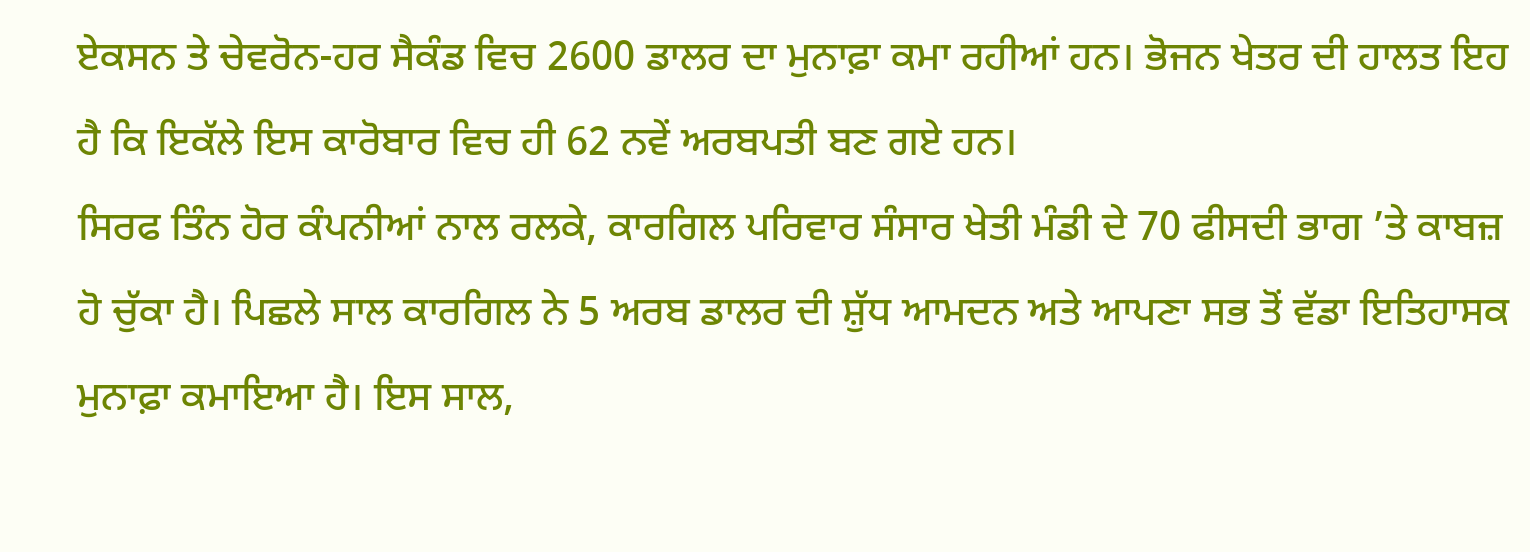ਏਕਸਨ ਤੇ ਚੇਵਰੋਨ-ਹਰ ਸੈਕੰਡ ਵਿਚ 2600 ਡਾਲਰ ਦਾ ਮੁਨਾਫ਼ਾ ਕਮਾ ਰਹੀਆਂ ਹਨ। ਭੋਜਨ ਖੇਤਰ ਦੀ ਹਾਲਤ ਇਹ ਹੈ ਕਿ ਇਕੱਲੇ ਇਸ ਕਾਰੋਬਾਰ ਵਿਚ ਹੀ 62 ਨਵੇਂ ਅਰਬਪਤੀ ਬਣ ਗਏ ਹਨ।
ਸਿਰਫ ਤਿੰਨ ਹੋਰ ਕੰਪਨੀਆਂ ਨਾਲ ਰਲਕੇ, ਕਾਰਗਿਲ ਪਰਿਵਾਰ ਸੰਸਾਰ ਖੇਤੀ ਮੰਡੀ ਦੇ 70 ਫੀਸਦੀ ਭਾਗ ’ਤੇ ਕਾਬਜ਼ ਹੋ ਚੁੱਕਾ ਹੈ। ਪਿਛਲੇ ਸਾਲ ਕਾਰਗਿਲ ਨੇ 5 ਅਰਬ ਡਾਲਰ ਦੀ ਸ਼ੁੱਧ ਆਮਦਨ ਅਤੇ ਆਪਣਾ ਸਭ ਤੋਂ ਵੱਡਾ ਇਤਿਹਾਸਕ ਮੁਨਾਫ਼ਾ ਕਮਾਇਆ ਹੈ। ਇਸ ਸਾਲ,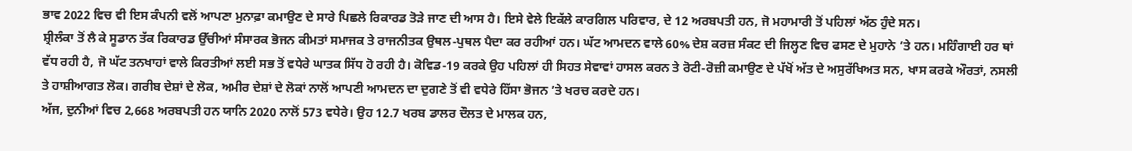ਭਾਵ 2022 ਵਿਚ ਵੀ ਇਸ ਕੰਪਨੀ ਵਲੋਂ ਆਪਣਾ ਮੁਨਾਫ਼ਾ ਕਮਾਉਣ ਦੇ ਸਾਰੇ ਪਿਛਲੇ ਰਿਕਾਰਡ ਤੋੜੇ ਜਾਣ ਦੀ ਆਸ ਹੈ। ਇਸੇ ਵੇਲੇ ਇਕੱਲੇ ਕਾਰਗਿਲ ਪਰਿਵਾਰ, ਦੇ 12 ਅਰਬਪਤੀ ਹਨ, ਜੋ ਮਹਾਮਾਰੀ ਤੋਂ ਪਹਿਲਾਂ ਅੱਠ ਹੁੰਦੇ ਸਨ।
ਸ਼੍ਰੀਲੰਕਾ ਤੋਂ ਲੈ ਕੇ ਸੂਡਾਨ ਤੱਕ ਰਿਕਾਰਡ ਉੱਚੀਆਂ ਸੰਸਾਰਕ ਭੋਜਨ ਕੀਮਤਾਂ ਸਮਾਜਕ ਤੇ ਰਾਜਨੀਤਕ ਉਥਲ-ਪੁਥਲ ਪੈਦਾ ਕਰ ਰਹੀਆਂ ਹਨ। ਘੱਟ ਆਮਦਨ ਵਾਲੇ 60% ਦੇਸ਼ ਕਰਜ਼ ਸੰਕਟ ਦੀ ਜਿਲ੍ਹਣ ਵਿਚ ਫਸਣ ਦੇ ਮੁਹਾਨੇ ’ਤੇ ਹਨ। ਮਹਿੰਗਾਈ ਹਰ ਥਾਂ ਵੱਧ ਰਹੀ ਹੈ, ਜੋ ਘੱਟ ਤਨਖਾਹਾਂ ਵਾਲੇ ਕਿਰਤੀਆਂ ਲਈ ਸਭ ਤੋਂ ਵਧੇਰੇ ਘਾਤਕ ਸਿੱਧ ਹੋ ਰਹੀ ਹੈ। ਕੋਵਿਡ-19 ਕਰਕੇ ਉਹ ਪਹਿਲਾਂ ਹੀ ਸਿਹਤ ਸੇਵਾਵਾਂ ਹਾਸਲ ਕਰਨ ਤੇ ਰੋਟੀ-ਰੋਜ਼ੀ ਕਮਾਉਣ ਦੇ ਪੱਖੋਂ ਅੱਤ ਦੇ ਅਸੁਰੱਖਿਅਤ ਸਨ, ਖਾਸ ਕਰਕੇ ਔਰਤਾਂ, ਨਸਲੀ ਤੇ ਹਾਸ਼ੀਆਗਤ ਲੋਕ। ਗਰੀਬ ਦੇਸ਼ਾਂ ਦੇ ਲੋਕ, ਅਮੀਰ ਦੇਸ਼ਾਂ ਦੇ ਲੋਕਾਂ ਨਾਲੋਂ ਆਪਣੀ ਆਮਦਨ ਦਾ ਦੁਗਣੇ ਤੋਂ ਵੀ ਵਧੇਰੇ ਹਿੱਸਾ ਭੋਜਨ ’ਤੇ ਖਰਚ ਕਰਦੇ ਹਨ।
ਅੱਜ, ਦੁਨੀਆਂ ਵਿਚ 2,668 ਅਰਬਪਤੀ ਹਨ ਯਾਨਿ 2020 ਨਾਲੋਂ 573 ਵਧੇਰੇ। ਉਹ 12.7 ਖਰਬ ਡਾਲਰ ਦੌਲਤ ਦੇ ਮਾਲਕ ਹਨ,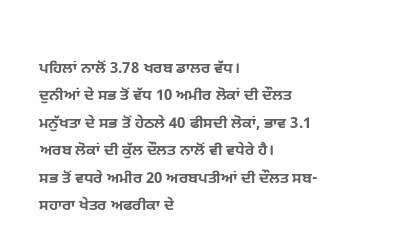ਪਹਿਲਾਂ ਨਾਲੋਂ 3.78 ਖਰਬ ਡਾਲਰ ਵੱਧ।
ਦੁਨੀਆਂ ਦੇ ਸਭ ਤੋਂ ਵੱਧ 10 ਅਮੀਰ ਲੋਕਾਂ ਦੀ ਦੌਲਤ ਮਨੁੱਖਤਾ ਦੇ ਸਭ ਤੋਂ ਹੇਠਲੇ 40 ਫੀਸਦੀ ਲੋਕਾਂ, ਭਾਵ 3.1 ਅਰਬ ਲੋਕਾਂ ਦੀ ਕੁੱਲ ਦੌਲਤ ਨਾਲੋਂ ਵੀ ਵਧੇਰੇ ਹੈ।
ਸਭ ਤੋਂ ਵਧਰੇ ਅਮੀਰ 20 ਅਰਬਪਤੀਆਂ ਦੀ ਦੌਲਤ ਸਬ-ਸਹਾਰਾ ਖੇਤਰ ਅਫਰੀਕਾ ਦੇ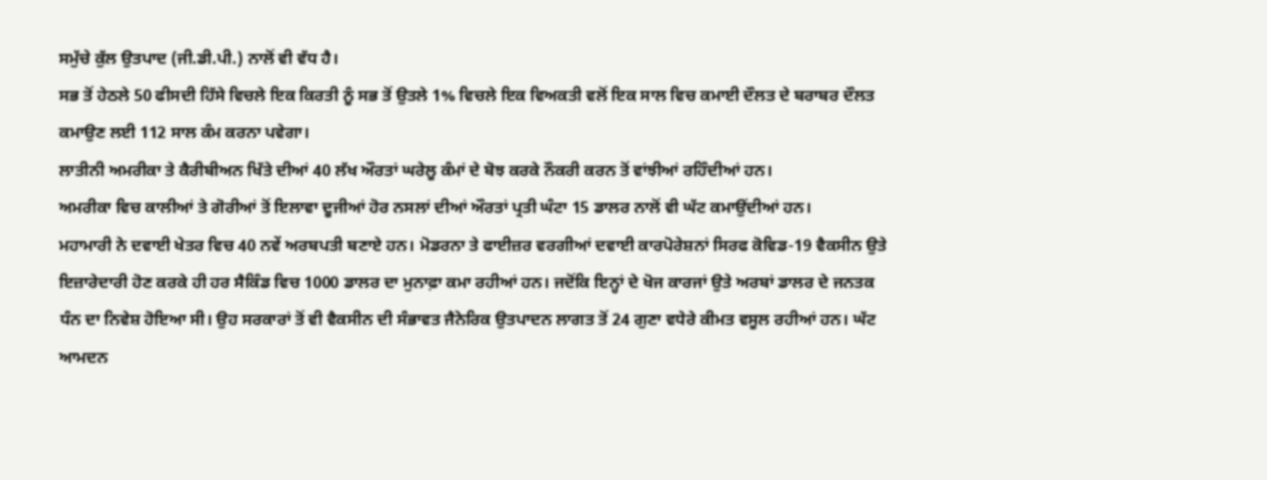ਸਮੁੱਚੇ ਕੁੱਲ ਉਤਪਾਦ (ਜੀ.ਡੀ.ਪੀ.) ਨਾਲੋਂ ਵੀ ਵੱਧ ਹੈ।
ਸਭ ਤੋਂ ਹੇਠਲੇ 50 ਫੀਸਦੀ ਹਿੱਸੇ ਵਿਚਲੇ ਇਕ ਕਿਰਤੀ ਨੂੰ ਸਭ ਤੋਂ ਉਤਲੇ 1% ਵਿਚਲੇ ਇਕ ਵਿਅਕਤੀ ਵਲੋਂ ਇਕ ਸਾਲ ਵਿਚ ਕਮਾਈ ਦੌਲਤ ਦੇ ਬਰਾਬਰ ਦੌਲਤ ਕਮਾਉਣ ਲਈ 112 ਸਾਲ ਕੰਮ ਕਰਨਾ ਪਵੇਗਾ।
ਲਾਤੀਨੀ ਅਮਰੀਕਾ ਤੇ ਕੈਰੀਬੀਅਨ ਖਿੱਤੇ ਦੀਆਂ 40 ਲੱਖ ਔਰਤਾਂ ਘਰੇਲੂ ਕੰਮਾਂ ਦੇ ਬੋਝ ਕਰਕੇ ਨੌਕਰੀ ਕਰਨ ਤੋਂ ਵਾਂਝੀਆਂ ਰਹਿੰਦੀਆਂ ਹਨ।
ਅਮਰੀਕਾ ਵਿਚ ਕਾਲੀਆਂ ਤੇ ਗੋਰੀਆਂ ਤੋਂ ਇਲਾਵਾ ਦੂਜੀਆਂ ਹੋਰ ਨਸਲਾਂ ਦੀਆਂ ਔਰਤਾਂ ਪ੍ਰਤੀ ਘੰਟਾ 15 ਡਾਲਰ ਨਾਲੋਂ ਵੀ ਘੱਟ ਕਮਾਉਂਦੀਆਂ ਹਨ।
ਮਹਾਮਾਰੀ ਨੇ ਦਵਾਈ ਖੇਤਰ ਵਿਚ 40 ਨਵੇਂ ਅਰਬਪਤੀ ਬਣਾਏ ਹਨ। ਮੋਡਰਨਾ ਤੇ ਫਾਈਜ਼ਰ ਵਰਗੀਆਂ ਦਵਾਈ ਕਾਰਪੋਰੇਸ਼ਨਾਂ ਸਿਰਫ ਕੋਵਿਡ-19 ਵੈਕਸੀਨ ਉਤੇ ਇਜ਼ਾਰੇਦਾਰੀ ਹੋਣ ਕਰਕੇ ਹੀ ਹਰ ਸੈਕਿੰਡ ਵਿਚ 1000 ਡਾਲਰ ਦਾ ਮੁਨਾਫ਼ਾ ਕਮਾ ਰਹੀਆਂ ਹਨ। ਜਦੋਂਕਿ ਇਨ੍ਹਾਂ ਦੇ ਖੋਜ ਕਾਰਜਾਂ ਉਤੇ ਅਰਬਾਂ ਡਾਲਰ ਦੇ ਜਨਤਕ ਧੰਨ ਦਾ ਨਿਵੇਸ਼ ਹੋਇਆ ਸੀ। ਉਹ ਸਰਕਾਰਾਂ ਤੋਂ ਵੀ ਵੈਕਸੀਨ ਦੀ ਸੰਭਾਵਤ ਜੈਨੇਰਿਕ ਉਤਪਾਦਨ ਲਾਗਤ ਤੋਂ 24 ਗੁਣਾ ਵਧੇਰੇ ਕੀਮਤ ਵਸੂਲ ਰਹੀਆਂ ਹਨ। ਘੱਟ ਆਮਦਨ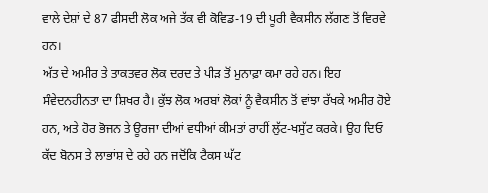ਵਾਲੇ ਦੇਸ਼ਾਂ ਦੇ 87 ਫੀਸਦੀ ਲੋਕ ਅਜੇ ਤੱਕ ਵੀ ਕੋਵਿਡ-19 ਦੀ ਪੂਰੀ ਵੈਕਸੀਨ ਲੱਗਣ ਤੋਂ ਵਿਰਵੇ ਹਨ।
ਅੱਤ ਦੇ ਅਮੀਰ ਤੇ ਤਾਕਤਵਰ ਲੋਕ ਦਰਦ ਤੇ ਪੀੜ ਤੋਂ ਮੁਨਾਫ਼ਾ ਕਮਾ ਰਹੇ ਹਨ। ਇਹ ਸੰਵੇਦਨਹੀਨਤਾ ਦਾ ਸ਼ਿਖਰ ਹੈ। ਕੁੱਝ ਲੋਕ ਅਰਬਾਂ ਲੋਕਾਂ ਨੂੰ ਵੈਕਸੀਨ ਤੋਂ ਵਾਂਝਾ ਰੱਖਕੇ ਅਮੀਰ ਹੋਏ ਹਨ, ਅਤੇ ਹੋਰ ਭੋਜਨ ਤੇ ਊਰਜਾ ਦੀਆਂ ਵਧੀਆਂ ਕੀਮਤਾਂ ਰਾਹੀਂ ਲੁੱਟ-ਖਸੁੱਟ ਕਰਕੇ। ਉਹ ਦਿਓ ਕੱਦ ਬੋਨਸ ਤੇ ਲਾਭਾਂਸ਼ ਦੇ ਰਹੇ ਹਨ ਜਦੋਂਕਿ ਟੈਕਸ ਘੱਟ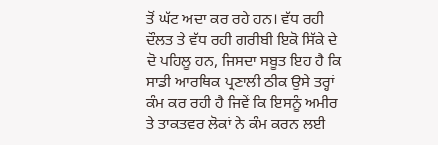ਤੋਂ ਘੱਟ ਅਦਾ ਕਰ ਰਹੇ ਹਨ। ਵੱਧ ਰਹੀ ਦੌਲਤ ਤੇ ਵੱਧ ਰਹੀ ਗਰੀਬੀ ਇਕੋ ਸਿੱਕੇ ਦੇ ਦੋ ਪਹਿਲੂ ਹਨ, ਜਿਸਦਾ ਸਬੂਤ ਇਹ ਹੈ ਕਿ ਸਾਡੀ ਆਰਥਿਕ ਪ੍ਰਣਾਲੀ ਠੀਕ ਉਸੇ ਤਰ੍ਹਾਂ ਕੰਮ ਕਰ ਰਹੀ ਹੈ ਜਿਵੇਂ ਕਿ ਇਸਨੂੰ ਅਮੀਰ ਤੇ ਤਾਕਤਵਰ ਲੋਕਾਂ ਨੇ ਕੰਮ ਕਰਨ ਲਈ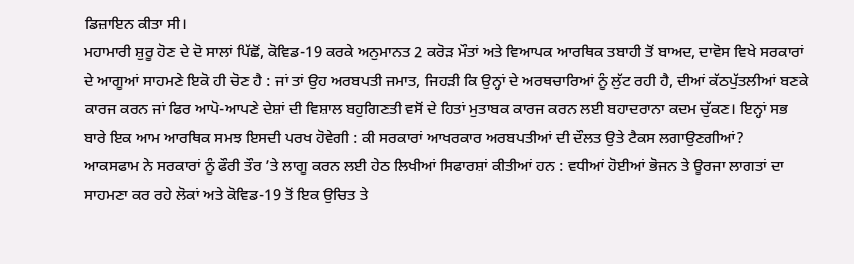ਡਿਜ਼ਾਇਨ ਕੀਤਾ ਸੀ।
ਮਹਾਮਾਰੀ ਸ਼ੁਰੂ ਹੋਣ ਦੇ ਦੋ ਸਾਲਾਂ ਪਿੱਛੋਂ, ਕੋਵਿਡ-19 ਕਰਕੇ ਅਨੁਮਾਨਤ 2 ਕਰੋੜ ਮੌਤਾਂ ਅਤੇ ਵਿਆਪਕ ਆਰਥਿਕ ਤਬਾਹੀ ਤੋਂ ਬਾਅਦ, ਦਾਵੋਸ ਵਿਖੇ ਸਰਕਾਰਾਂ ਦੇ ਆਗੂਆਂ ਸਾਹਮਣੇ ਇਕੋ ਹੀ ਚੋਣ ਹੈ : ਜਾਂ ਤਾਂ ਉਹ ਅਰਬਪਤੀ ਜਮਾਤ, ਜਿਹੜੀ ਕਿ ਉਨ੍ਹਾਂ ਦੇ ਅਰਥਚਾਰਿਆਂ ਨੂੰ ਲੁੱਟ ਰਹੀ ਹੈ, ਦੀਆਂ ਕੱਠਪੁੱਤਲੀਆਂ ਬਣਕੇ ਕਾਰਜ ਕਰਨ ਜਾਂ ਫਿਰ ਆਪੋ-ਆਪਣੇ ਦੇਸ਼ਾਂ ਦੀ ਵਿਸ਼ਾਲ ਬਹੁਗਿਣਤੀ ਵਸੋਂ ਦੇ ਹਿਤਾਂ ਮੁਤਾਬਕ ਕਾਰਜ ਕਰਨ ਲਈ ਬਹਾਦਰਾਨਾ ਕਦਮ ਚੁੱਕਣ। ਇਨ੍ਹਾਂ ਸਭ ਬਾਰੇ ਇਕ ਆਮ ਆਰਥਿਕ ਸਮਝ ਇਸਦੀ ਪਰਖ ਹੋਵੇਗੀ : ਕੀ ਸਰਕਾਰਾਂ ਆਖਰਕਾਰ ਅਰਬਪਤੀਆਂ ਦੀ ਦੌਲਤ ਉਤੇ ਟੈਕਸ ਲਗਾਉਣਗੀਆਂ?
ਆਕਸਫਾਮ ਨੇ ਸਰਕਾਰਾਂ ਨੂੰ ਫੌਰੀ ਤੌਰ ’ਤੇ ਲਾਗੂ ਕਰਨ ਲਈ ਹੇਠ ਲਿਖੀਆਂ ਸਿਫਾਰਸ਼ਾਂ ਕੀਤੀਆਂ ਹਨ : ਵਧੀਆਂ ਹੋਈਆਂ ਭੋਜਨ ਤੇ ਊਰਜਾ ਲਾਗਤਾਂ ਦਾ ਸਾਹਮਣਾ ਕਰ ਰਹੇ ਲੋਕਾਂ ਅਤੇ ਕੋਵਿਡ-19 ਤੋਂ ਇਕ ਉਚਿਤ ਤੇ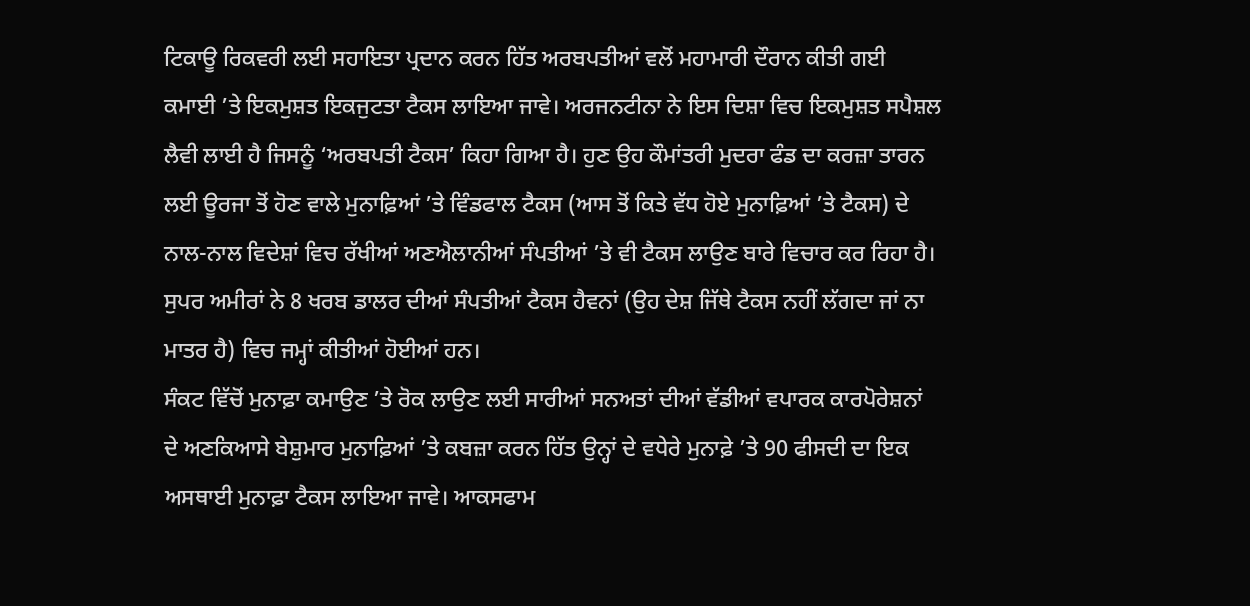ਟਿਕਾਊ ਰਿਕਵਰੀ ਲਈ ਸਹਾਇਤਾ ਪ੍ਰਦਾਨ ਕਰਨ ਹਿੱਤ ਅਰਬਪਤੀਆਂ ਵਲੋਂ ਮਹਾਮਾਰੀ ਦੌਰਾਨ ਕੀਤੀ ਗਈ ਕਮਾਈ ’ਤੇ ਇਕਮੁਸ਼ਤ ਇਕਜੁਟਤਾ ਟੈਕਸ ਲਾਇਆ ਜਾਵੇ। ਅਰਜਨਟੀਨਾ ਨੇ ਇਸ ਦਿਸ਼ਾ ਵਿਚ ਇਕਮੁਸ਼ਤ ਸਪੈਸ਼ਲ ਲੈਵੀ ਲਾਈ ਹੈ ਜਿਸਨੂੰ ‘ਅਰਬਪਤੀ ਟੈਕਸ’ ਕਿਹਾ ਗਿਆ ਹੈ। ਹੁਣ ਉਹ ਕੌਮਾਂਤਰੀ ਮੁਦਰਾ ਫੰਡ ਦਾ ਕਰਜ਼ਾ ਤਾਰਨ ਲਈ ਊਰਜਾ ਤੋਂ ਹੋਣ ਵਾਲੇ ਮੁਨਾਫ਼ਿਆਂ ’ਤੇ ਵਿੰਡਫਾਲ ਟੈਕਸ (ਆਸ ਤੋਂ ਕਿਤੇ ਵੱਧ ਹੋਏ ਮੁਨਾਫ਼ਿਆਂ ’ਤੇ ਟੈਕਸ) ਦੇ ਨਾਲ-ਨਾਲ ਵਿਦੇਸ਼ਾਂ ਵਿਚ ਰੱਖੀਆਂ ਅਣਐਲਾਨੀਆਂ ਸੰਪਤੀਆਂ ’ਤੇ ਵੀ ਟੈਕਸ ਲਾਉਣ ਬਾਰੇ ਵਿਚਾਰ ਕਰ ਰਿਹਾ ਹੈ। ਸੁਪਰ ਅਮੀਰਾਂ ਨੇ 8 ਖਰਬ ਡਾਲਰ ਦੀਆਂ ਸੰਪਤੀਆਂ ਟੈਕਸ ਹੈਵਨਾਂ (ਉਹ ਦੇਸ਼ ਜਿੱਥੇ ਟੈਕਸ ਨਹੀਂ ਲੱਗਦਾ ਜਾਂ ਨਾ ਮਾਤਰ ਹੈ) ਵਿਚ ਜਮ੍ਹਾਂ ਕੀਤੀਆਂ ਹੋਈਆਂ ਹਨ।
ਸੰਕਟ ਵਿੱਚੋਂ ਮੁਨਾਫ਼ਾ ਕਮਾਉਣ ’ਤੇ ਰੋਕ ਲਾਉਣ ਲਈ ਸਾਰੀਆਂ ਸਨਅਤਾਂ ਦੀਆਂ ਵੱਡੀਆਂ ਵਪਾਰਕ ਕਾਰਪੋਰੇਸ਼ਨਾਂ ਦੇ ਅਣਕਿਆਸੇ ਬੇਸ਼ੁਮਾਰ ਮੁਨਾਫ਼ਿਆਂ ’ਤੇ ਕਬਜ਼ਾ ਕਰਨ ਹਿੱਤ ਉਨ੍ਹਾਂ ਦੇ ਵਧੇਰੇ ਮੁਨਾਫ਼ੇ ’ਤੇ 90 ਫੀਸਦੀ ਦਾ ਇਕ ਅਸਥਾਈ ਮੁਨਾਫ਼ਾ ਟੈਕਸ ਲਾਇਆ ਜਾਵੇ। ਆਕਸਫਾਮ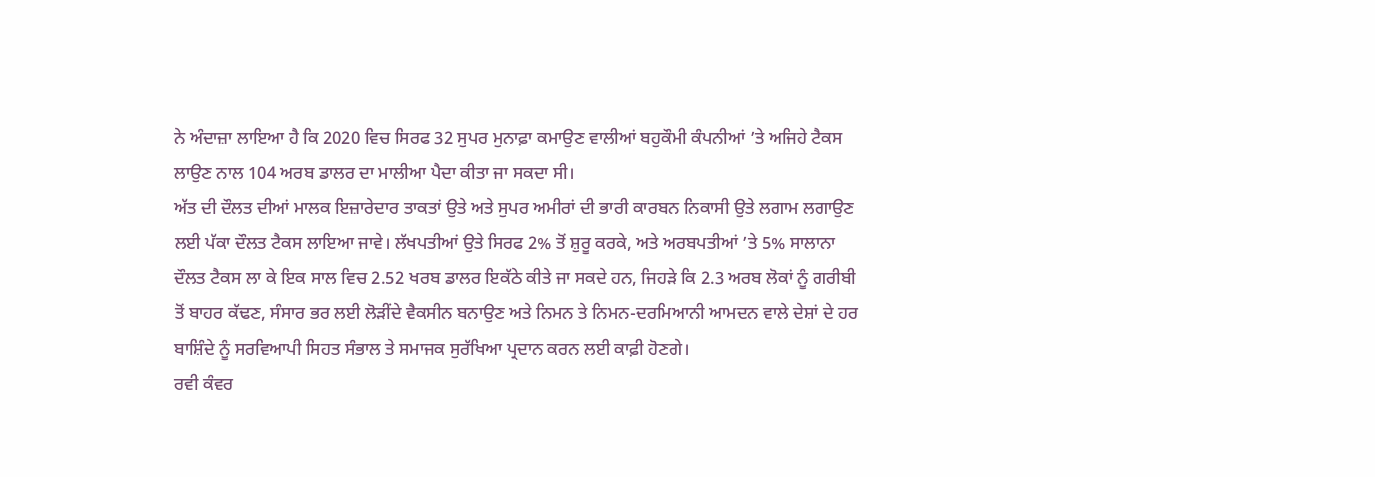ਨੇ ਅੰਦਾਜ਼ਾ ਲਾਇਆ ਹੈ ਕਿ 2020 ਵਿਚ ਸਿਰਫ 32 ਸੁਪਰ ਮੁਨਾਫ਼ਾ ਕਮਾਉਣ ਵਾਲੀਆਂ ਬਹੁਕੌਮੀ ਕੰਪਨੀਆਂ ’ਤੇ ਅਜਿਹੇ ਟੈਕਸ ਲਾਉਣ ਨਾਲ 104 ਅਰਬ ਡਾਲਰ ਦਾ ਮਾਲੀਆ ਪੈਦਾ ਕੀਤਾ ਜਾ ਸਕਦਾ ਸੀ।
ਅੱਤ ਦੀ ਦੌਲਤ ਦੀਆਂ ਮਾਲਕ ਇਜ਼ਾਰੇਦਾਰ ਤਾਕਤਾਂ ਉਤੇ ਅਤੇ ਸੁਪਰ ਅਮੀਰਾਂ ਦੀ ਭਾਰੀ ਕਾਰਬਨ ਨਿਕਾਸੀ ਉਤੇ ਲਗਾਮ ਲਗਾਉਣ ਲਈ ਪੱਕਾ ਦੌਲਤ ਟੈਕਸ ਲਾਇਆ ਜਾਵੇ। ਲੱਖਪਤੀਆਂ ਉਤੇ ਸਿਰਫ 2% ਤੋਂ ਸ਼ੁਰੂ ਕਰਕੇ, ਅਤੇ ਅਰਬਪਤੀਆਂ ’ਤੇ 5% ਸਾਲਾਨਾ ਦੌਲਤ ਟੈਕਸ ਲਾ ਕੇ ਇਕ ਸਾਲ ਵਿਚ 2.52 ਖਰਬ ਡਾਲਰ ਇਕੱਠੇ ਕੀਤੇ ਜਾ ਸਕਦੇ ਹਨ, ਜਿਹੜੇ ਕਿ 2.3 ਅਰਬ ਲੋਕਾਂ ਨੂੰ ਗਰੀਬੀ ਤੋਂ ਬਾਹਰ ਕੱਢਣ, ਸੰਸਾਰ ਭਰ ਲਈ ਲੋੜੀਂਦੇ ਵੈਕਸੀਨ ਬਨਾਉਣ ਅਤੇ ਨਿਮਨ ਤੇ ਨਿਮਨ-ਦਰਮਿਆਨੀ ਆਮਦਨ ਵਾਲੇ ਦੇਸ਼ਾਂ ਦੇ ਹਰ ਬਾਸ਼ਿੰਦੇ ਨੂੰ ਸਰਵਿਆਪੀ ਸਿਹਤ ਸੰਭਾਲ ਤੇ ਸਮਾਜਕ ਸੁਰੱਖਿਆ ਪ੍ਰਦਾਨ ਕਰਨ ਲਈ ਕਾਫ਼ੀ ਹੋਣਗੇ।
ਰਵੀ ਕੰਵਰ